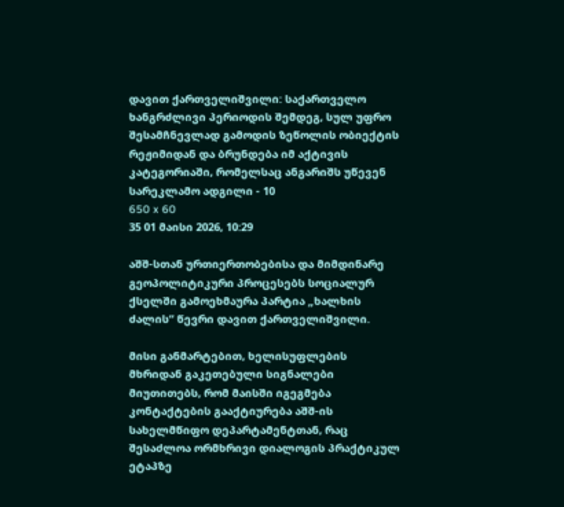დავით ქართველიშვილი: საქართველო ხანგრძლივი პერიოდის შემდეგ, სულ უფრო შესამჩნევლად გამოდის ზეწოლის ობიექტის რეჟიმიდან და ბრუნდება იმ აქტივის კატეგორიაში, რომელსაც ანგარიშს უწევენ
სარეკლამო ადგილი - 10
650 x 60
35 01 მაისი 2026, 10:29

აშშ-სთან ურთიერთობებისა და მიმდინარე გეოპოლიტიკური პროცესებს სოციალურ ქსელში გამოეხმაურა პარტია „ხალხის ძალის“ წევრი დავით ქართველიშვილი.

მისი განმარტებით, ხელისუფლების მხრიდან გაკეთებული სიგნალები მიუთითებს, რომ მაისში იგეგმება კონტაქტების გააქტიურება აშშ-ის სახელმწიფო დეპარტამენტთან, რაც შესაძლოა ორმხრივი დიალოგის პრაქტიკულ ეტაპზე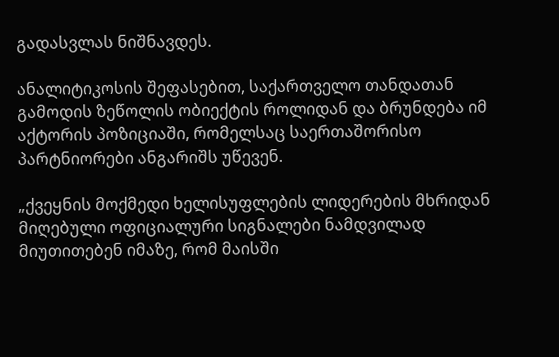გადასვლას ნიშნავდეს.

ანალიტიკოსის შეფასებით, საქართველო თანდათან გამოდის ზეწოლის ობიექტის როლიდან და ბრუნდება იმ აქტორის პოზიციაში, რომელსაც საერთაშორისო პარტნიორები ანგარიშს უწევენ.

„ქვეყნის მოქმედი ხელისუფლების ლიდერების მხრიდან მიღებული ოფიციალური სიგნალები ნამდვილად მიუთითებენ იმაზე, რომ მაისში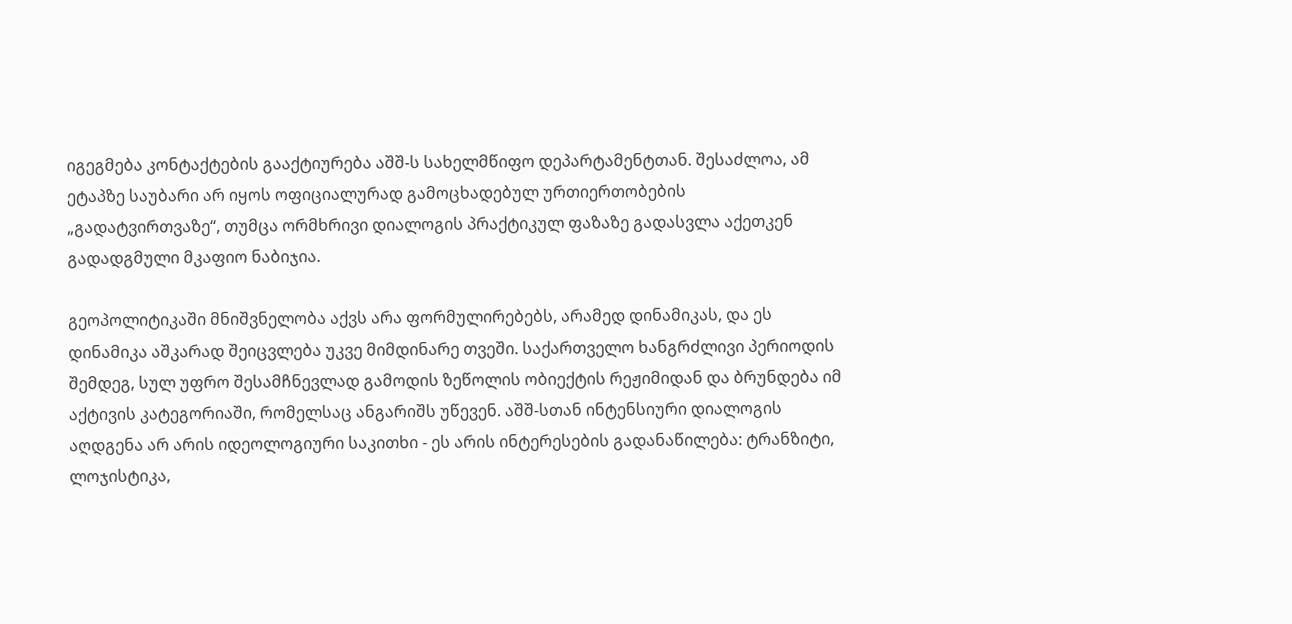იგეგმება კონტაქტების გააქტიურება აშშ-ს სახელმწიფო დეპარტამენტთან. შესაძლოა, ამ ეტაპზე საუბარი არ იყოს ოფიციალურად გამოცხადებულ ურთიერთობების „გადატვირთვაზე“, თუმცა ორმხრივი დიალოგის პრაქტიკულ ფაზაზე გადასვლა აქეთკენ გადადგმული მკაფიო ნაბიჯია.

გეოპოლიტიკაში მნიშვნელობა აქვს არა ფორმულირებებს, არამედ დინამიკას, და ეს დინამიკა აშკარად შეიცვლება უკვე მიმდინარე თვეში. საქართველო ხანგრძლივი პერიოდის შემდეგ, სულ უფრო შესამჩნევლად გამოდის ზეწოლის ობიექტის რეჟიმიდან და ბრუნდება იმ აქტივის კატეგორიაში, რომელსაც ანგარიშს უწევენ. აშშ-სთან ინტენსიური დიალოგის აღდგენა არ არის იდეოლოგიური საკითხი - ეს არის ინტერესების გადანაწილება: ტრანზიტი, ლოჯისტიკა,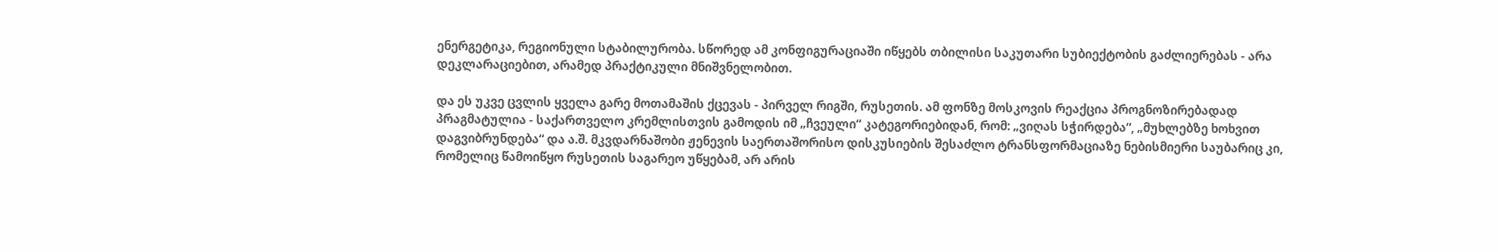ენერგეტიკა, რეგიონული სტაბილურობა. სწორედ ამ კონფიგურაციაში იწყებს თბილისი საკუთარი სუბიექტობის გაძლიერებას - არა დეკლარაციებით, არამედ პრაქტიკული მნიშვნელობით.

და ეს უკვე ცვლის ყველა გარე მოთამაშის ქცევას - პირველ რიგში, რუსეთის. ამ ფონზე მოსკოვის რეაქცია პროგნოზირებადად პრაგმატულია - საქართველო კრემლისთვის გამოდის იმ „ჩვეული“ კატეგორიებიდან, რომ: „ვიღას სჭირდება“, „მუხლებზე ხოხვით დაგვიბრუნდება“ და ა.შ. მკვდარნაშობი ჟენევის საერთაშორისო დისკუსიების შესაძლო ტრანსფორმაციაზე ნებისმიერი საუბარიც კი, რომელიც წამოიწყო რუსეთის საგარეო უწყებამ, არ არის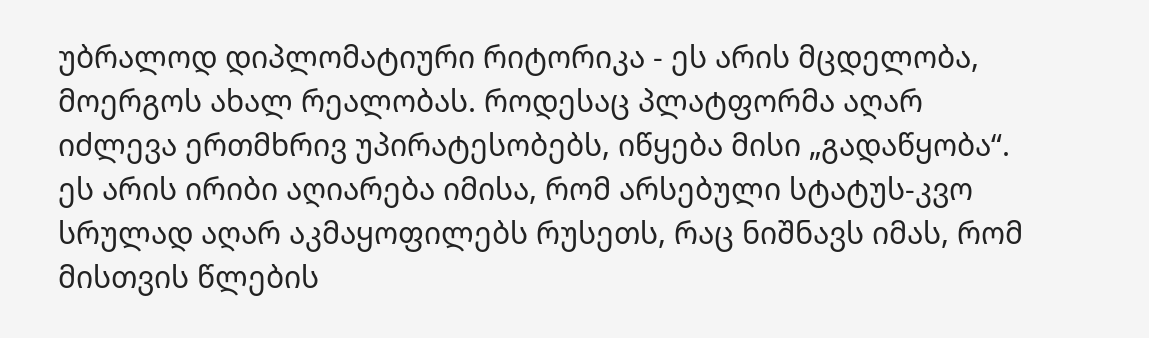უბრალოდ დიპლომატიური რიტორიკა - ეს არის მცდელობა, მოერგოს ახალ რეალობას. როდესაც პლატფორმა აღარ იძლევა ერთმხრივ უპირატესობებს, იწყება მისი „გადაწყობა“. ეს არის ირიბი აღიარება იმისა, რომ არსებული სტატუს-კვო სრულად აღარ აკმაყოფილებს რუსეთს, რაც ნიშნავს იმას, რომ მისთვის წლების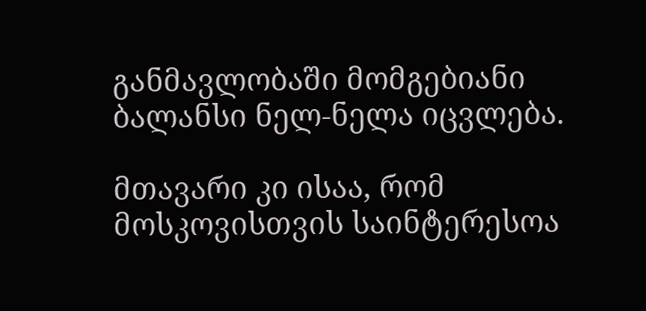განმავლობაში მომგებიანი ბალანსი ნელ-ნელა იცვლება.

მთავარი კი ისაა, რომ მოსკოვისთვის საინტერესოა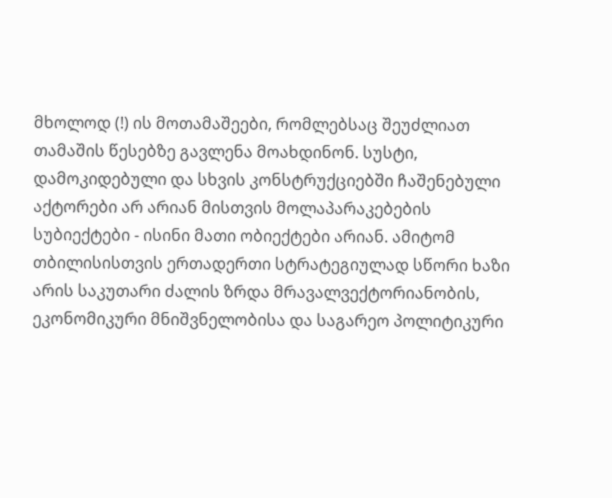მხოლოდ (!) ის მოთამაშეები, რომლებსაც შეუძლიათ თამაშის წესებზე გავლენა მოახდინონ. სუსტი, დამოკიდებული და სხვის კონსტრუქციებში ჩაშენებული აქტორები არ არიან მისთვის მოლაპარაკებების სუბიექტები - ისინი მათი ობიექტები არიან. ამიტომ თბილისისთვის ერთადერთი სტრატეგიულად სწორი ხაზი არის საკუთარი ძალის ზრდა მრავალვექტორიანობის, ეკონომიკური მნიშვნელობისა და საგარეო პოლიტიკური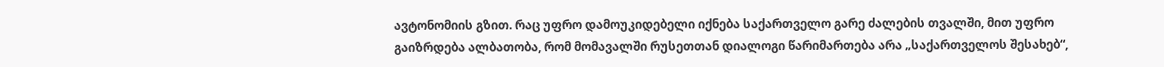ავტონომიის გზით. რაც უფრო დამოუკიდებელი იქნება საქართველო გარე ძალების თვალში, მით უფრო გაიზრდება ალბათობა, რომ მომავალში რუსეთთან დიალოგი წარიმართება არა „საქართველოს შესახებ“,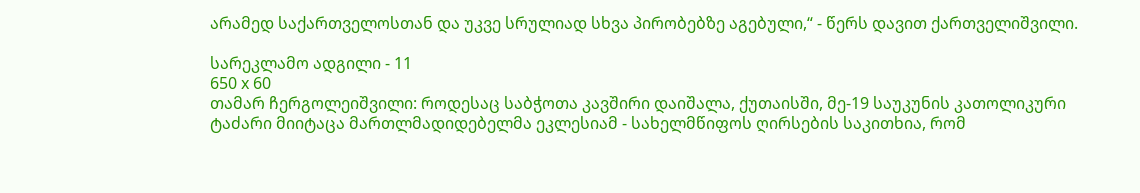არამედ საქართველოსთან და უკვე სრულიად სხვა პირობებზე აგებული,“ - წერს დავით ქართველიშვილი.

სარეკლამო ადგილი - 11
650 x 60
თამარ ჩერგოლეიშვილი: როდესაც საბჭოთა კავშირი დაიშალა, ქუთაისში, მე-19 საუკუნის კათოლიკური ტაძარი მიიტაცა მართლმადიდებელმა ეკლესიამ - სახელმწიფოს ღირსების საკითხია, რომ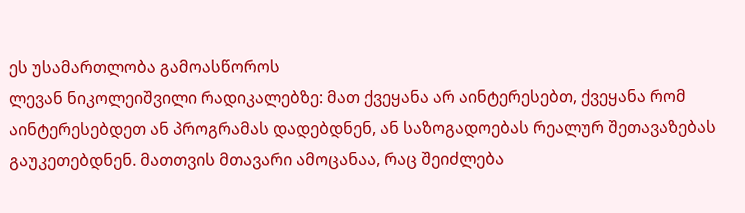ეს უსამართლობა გამოასწოროს
ლევან ნიკოლეიშვილი რადიკალებზე: მათ ქვეყანა არ აინტერესებთ, ქვეყანა რომ აინტერესებდეთ ან პროგრამას დადებდნენ, ან საზოგადოებას რეალურ შეთავაზებას გაუკეთებდნენ. მათთვის მთავარი ამოცანაა, რაც შეიძლება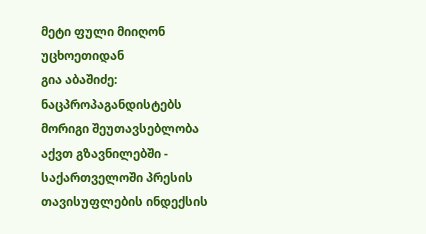მეტი ფული მიიღონ უცხოეთიდან
გია აბაშიძე: ნაცპროპაგანდისტებს მორიგი შეუთავსებლობა აქვთ გზავნილებში - საქართველოში პრესის თავისუფლების ინდექსის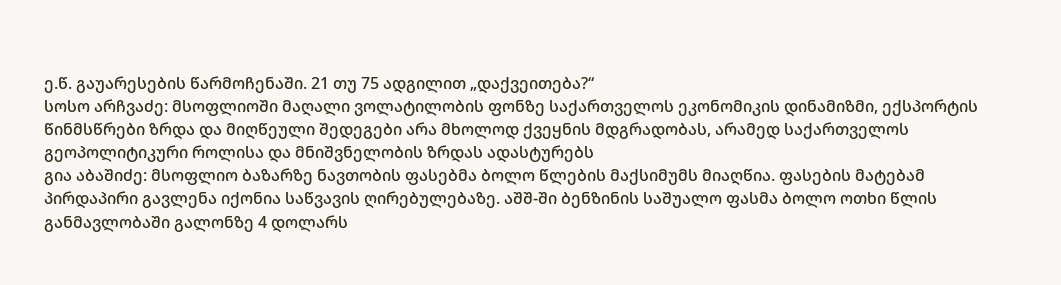ე.წ. გაუარესების წარმოჩენაში. 21 თუ 75 ადგილით „დაქვეითება?“
სოსო არჩვაძე: მსოფლიოში მაღალი ვოლატილობის ფონზე საქართველოს ეკონომიკის დინამიზმი, ექსპორტის წინმსწრები ზრდა და მიღწეული შედეგები არა მხოლოდ ქვეყნის მდგრადობას, არამედ საქართველოს გეოპოლიტიკური როლისა და მნიშვნელობის ზრდას ადასტურებს
გია აბაშიძე: მსოფლიო ბაზარზე ნავთობის ფასებმა ბოლო წლების მაქსიმუმს მიაღწია. ფასების მატებამ პირდაპირი გავლენა იქონია საწვავის ღირებულებაზე. აშშ-ში ბენზინის საშუალო ფასმა ბოლო ოთხი წლის განმავლობაში გალონზე 4 დოლარს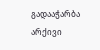გადააჭარბა
არქივი